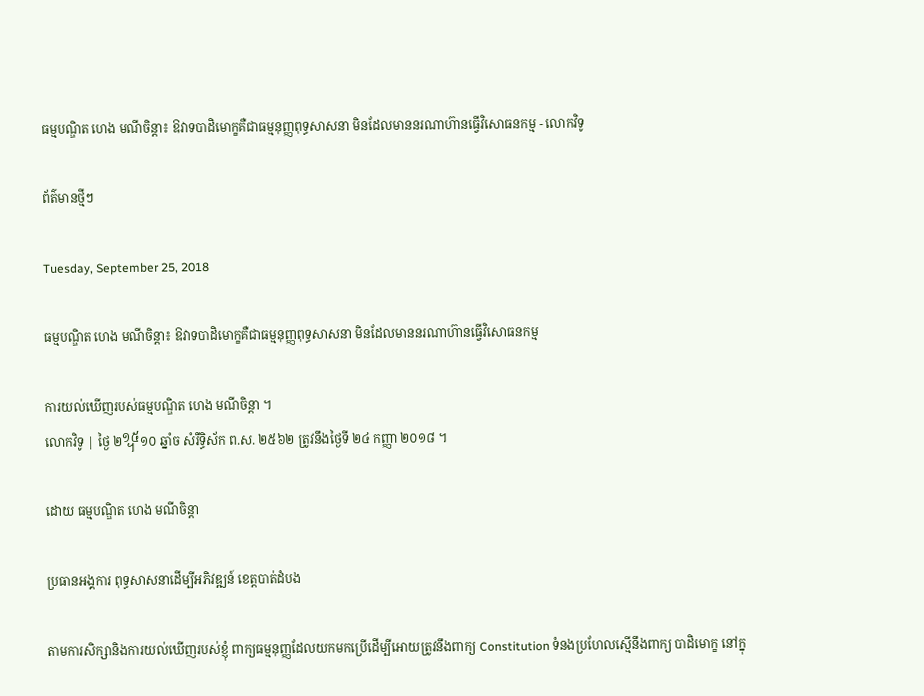ធម្មបណ្ឌិត ហេង មណីចិន្តា៖ ឱវាទបាដិមោក្ខគឺជាធម្មនុញ្ញពុទ្ធសាសនា មិនដែលមាននរណាហ៊ានធ្វើវិសោធនកម្ម - លោកវិទូ

ព័ត៌មានថ្មីៗ

Tuesday, September 25, 2018

ធម្មបណ្ឌិត ហេង មណីចិន្តា៖ ឱវាទបាដិមោក្ខគឺជាធម្មនុញ្ញពុទ្ធសាសនា មិនដែលមាននរណាហ៊ានធ្វើវិសោធនកម្ម

ការយល់ឃើញរបស់ធម្មបណ្ឌិត ហេង មណីចិន្តា ។
លោកវិទូ | ថ្ងៃ ២᧯១០ ឆ្នាំច សំរឺទ្ធិស័ក ព.ស. ២៥៦២ ត្រូវនឹងថ្ងៃទី ២៤ កញ្ញា ២០១៨ ។

ដោយ ធម្មបណ្ឌិត ហេង មណីចិន្តា

ប្រធានអង្គការ ពុទ្ធសាសនាដើម្បីអភិវឌ្ឍន៍ ខេត្តបាត់ដំបង

តាមការសិក្សានិងការយល់ឃើញរបស់ខ្ញុំ ពាក្យធម្មនុញ្ញដែលយកមកប្រើដើម្បីអោយត្រូវនឹងពាក្យ Constitution ទំនងប្រហែលស្មើនឹងពាក្យ បាដិមោក្ខ នៅក្នុ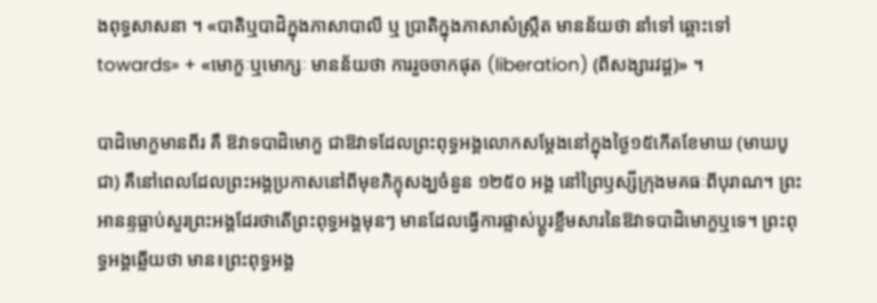ងពុទ្ធសាសនា ។ «បាតិឬបាដិក្នុងភាសាបាលី ឬ ប្រាតិក្នុងភាសាសំស្ក្រឹត មានន័យថា នាំទៅ ឆ្ពោះទៅ towards» + «មោក្ខៈឬមោក្សៈ មានន័យថា ការរួចចាកផុត (liberation) (ពីសង្សារវដ្ត)» ។

បាដិមោក្ខមានពីរ គឺ ឱវាទបាដិមោក្ខ ជាឱវាទដែលព្រះពុទ្ធអង្គលោកសម្តែងនៅក្នុងថ្ងៃ១៥កើតខែមាឃ (មាឃបូជា) គឺនៅពេលដែលព្រះអង្គប្រកាសនៅពីមុខភិក្ខុសង្ឃចំនួន ១២៥០ អង្គ នៅព្រៃឫស្សីក្រុងមគធៈពីបុរាណ។ ព្រះអានន្ទធ្លាប់សួរព្រះអង្គដែរថាតើព្រះពុទ្ធអង្គមុនៗ មានដែលធ្វើការផ្លាស់ប្តូរខ្លឹមសារនៃឱវាទបាដិមោក្ខឬទេ។ ព្រះពុទ្ធអង្គឆ្លើយថា មាន៖ព្រះពុទ្ធអង្គ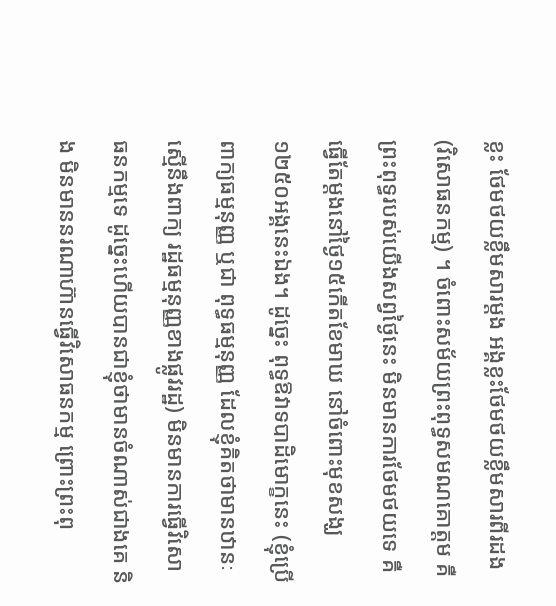ខ្លះ ថែមថយខ្លឹមសារម្តង អង្គខ្លះថែមថយខ្លឹមសារពីរដង (វិសោធនកម្ម) ។ ចំពោះសម័យព្រះពុទ្ធសមណគោត្តម គឺព្រះពុទ្ធរបស់យើងសព្វថ្ងៃនេះ មិនមានការថែមថយទេ គឺធ្វើតែម្តងនៅថ្ងៃ១៥កើតខែមាឃ នៅចំពោះមុខសង្ឃ១២៥០អង្គនេះឯង។ ដូច្នេះ ពុទ្ធឱវាទបាដិមោក្ខនេះ (ខ្ញុំប្រើពាក្យធម្មនុញ្ញ ឬជា ពុទ្ធធម្មនុញ្ញ ដែលខ្ញុំគិតថាមានឋានៈស្មើនឹងពាក្យ រដ្ឋធម្មនុញ្ញខាងផ្លូវរដ្ឋ) មិនមានការធ្វើវិសោធនកម្មទេ ដូច្នេះហើយបានជាខ្ញុំថាមានចំណាស់ជាងគេ និង មិនមាននរណាហ៊ានធ្វើវិសោធនកម្ម ព្រោះព្រះពុ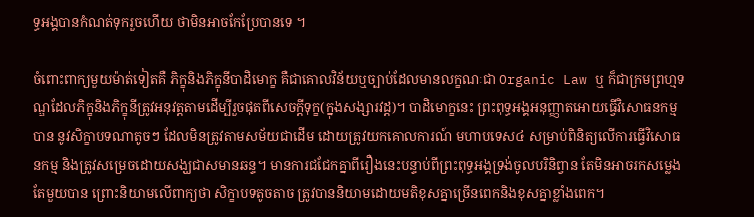ទ្ធអង្គបានកំណត់ទុករួចហើយ ថាមិនអាចកែប្រែបានទេ ។

ចំពោះពាក្យមួយម៉ាត់ទៀតគឺ ភិក្ខុនិងភិក្ខុនីបាដិមោក្ខ គឺជាគោលវិន័យឬច្បាប់ដែលមានលក្ខណៈជា Organic Law ឬ ក៏ជាក្រមព្រហ្មទណ្ឌដែលភិក្ខុនិងភិក្ខុនីត្រូវអនុវត្តតាមដើម្បីរួចផុតពីសេចក្តីទុក្ខ(ក្នុងសង្សារវដ្ត)។ បាដិមោក្ខនេះ ព្រះពុទ្ធអង្គអនុញ្ញាតអោយធ្វើវិសោធនកម្មបាន នូវសិក្ខាបទណាតូចៗ ដែលមិនត្រូវតាមសម័យជាដើម ដោយត្រូវយកគោលការណ៍ មហាបទេស៤ សម្រាប់ពិនិត្យលើការធ្វើវិសោធនកម្ម និងត្រូវសម្រេចដោយសង្ឃជាសមានឆន្ទ។ មានការជជែកគ្នាពីរឿងនេះបន្ទាប់ពីព្រះពុទ្ធអង្គទ្រង់ចូលបរិនិព្វាន តែមិនអាចរកសម្លេងតែមួយបាន ព្រោះនិយាមលើពាក្យថា សិក្ខាបទតូចតាច ត្រូវបាននិយាមដោយមតិខុសគ្នាច្រើនពេកនិងខុសគ្នាខ្លាំងពេក។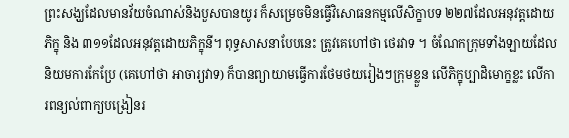ព្រះសង្ឃដែលមានវ័យចំណាស់និងបួសបានយូរ ក៏សម្រេចមិនធ្វើវិសោធនកម្មលើសិក្ខាបទ ២២៧ដែលអនុវត្តដោយភិក្ខុ និង ៣១១ដែលអនុវត្តដោយភិក្ខុនី។ ពុទ្ធសាសនាបែបនេះ ត្រូវគេហៅថា ថេរវាទ ។ ចំណែកក្រុមទាំងឡាយដែលនិយមការកែប្រែ (គេហៅថា អាចារ្យវាទ) ក៏បានព្យាយាមធ្វើការថែមថយរៀងៗក្រុមខ្លួន លើភិក្ខុប្បាដិមោក្ខខ្លះ លើការពន្យល់ពាក្យបង្រៀនរ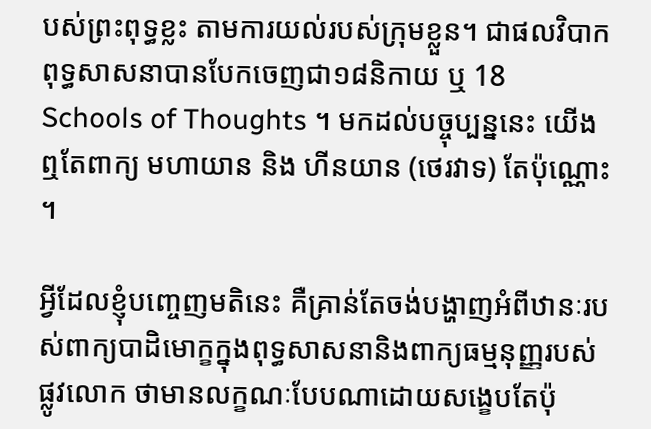បស់ព្រះពុទ្ធខ្លះ តាមការយល់របស់ក្រុមខ្លួន។ ជាផលវិបាក ពុទ្ធសាសនាបានបែកចេញជា១៨និកាយ ឬ 18 Schools of Thoughts ។ មកដល់បច្ចុប្បន្ននេះ យើងឮតែពាក្យ មហាយាន និង ហីនយាន (ថេរវាទ) តែប៉ុណ្ណោះ ។

អ្វីដែលខ្ញុំបញ្ចេញមតិនេះ គឺគ្រាន់តែចង់បង្ហាញអំពីឋានៈរបស់ពាក្យបាដិមោក្ខក្នុងពុទ្ធសាសនានិងពាក្យធម្មនុញ្ញរបស់ផ្លូវលោក ថាមានលក្ខណៈបែបណាដោយសង្ខេបតែប៉ុ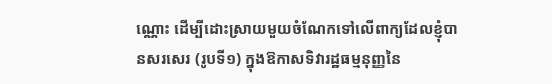ណ្ណោះ ដើម្បីដោះស្រាយមួយចំណែកទៅលើពាក្យដែលខ្ញុំបានសរសេរ (រូបទី១) ក្នុងឱកាសទិវារដ្ឋធម្មនុញ្ញនៃ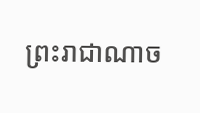ព្រះរាជាណាច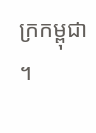ក្រកម្ពុជា ។